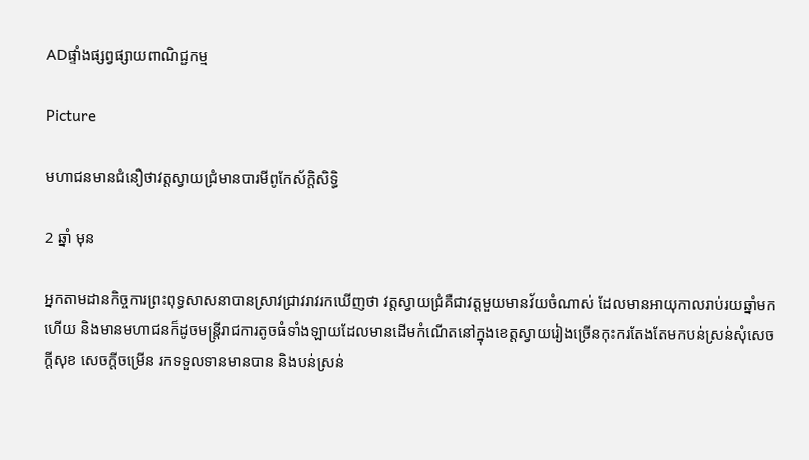ADផ្ទាំងផ្សព្វផ្សាយពាណិជ្ជកម្ម

Picture

មហាជនមានជំនឿថាវត្តស្វាយជ្រំមានបារមីពូកែស័ក្តិសិទ្ធិ

2 ឆ្នាំ មុន

អ្នកតាមដានកិច្ចការព្រះពុទ្ធសាសនាបានស្រាវជ្រាវរាវរកឃើញថា វត្តស្វាយជ្រំគឺជាវត្តមួយមានវ័យចំណាស់ ដែលមានអាយុកាលរាប់រយឆ្នាំមកហើយ និងមានមហាជនក៏ដូចមន្ត្រីរាជការតូចធំទាំងឡាយដែលមានដើមកំណើតនៅក្នុងខេត្តស្វាយរៀងច្រើនកុះករតែងតែមកបន់ស្រន់សុំសេចក្តីសុខ សេចក្តីចម្រើន រកទទួលទានមានបាន និងបន់ស្រន់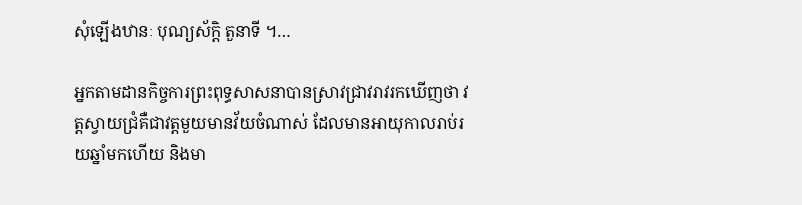សុំឡើងឋានៈ បុណ្យស័ក្តិ តួនាទី ។…

អ្នកតាមដានកិច្ចការព្រះពុទ្ធសាសនាបានស្រាវជ្រាវរាវរកឃើញថា វត្តស្វាយជ្រំគឺជាវត្តមួយមានវ័យចំណាស់ ដែលមានអាយុកាលរាប់រយឆ្នាំមកហើយ និងមា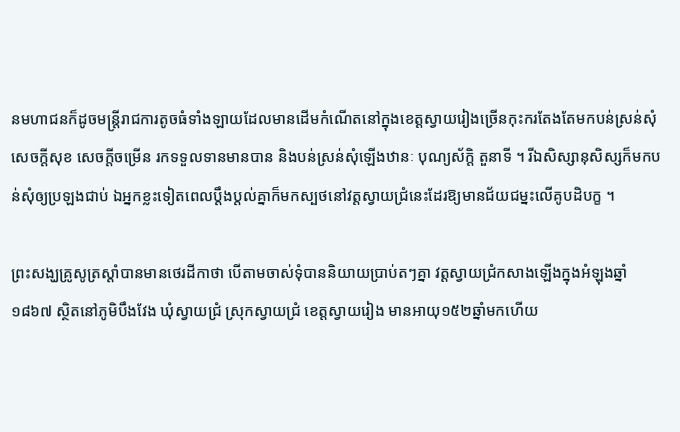នមហាជនក៏ដូចមន្ត្រីរាជការតូចធំទាំងឡាយដែលមានដើមកំណើតនៅក្នុងខេត្តស្វាយរៀងច្រើនកុះករតែងតែមកបន់ស្រន់សុំសេចក្តីសុខ សេចក្តីចម្រើន រកទទួលទានមានបាន និងបន់ស្រន់សុំឡើងឋានៈ បុណ្យស័ក្តិ តួនាទី ។ រីឯសិស្សានុសិស្សក៏មកបន់សុំឲ្យប្រឡងជាប់ ឯអ្នកខ្លះទៀតពេលប្តឹងប្តល់គ្នាក៏មកស្បថនៅវត្តស្វាយជ្រំនេះដែរឱ្យមានជ័យជម្នះលើគូបដិបក្ខ ។

ព្រះសង្ឃគ្រូសូត្រស្តាំបានមានថេរដីកាថា បើតាមចាស់ទុំបាននិយាយប្រាប់តៗគ្នា វត្តស្វាយជ្រំកសាងឡើងក្នុងអំឡុងឆ្នាំ១៨៦៧ ស្ថិតនៅភូមិបឹងវែង ឃុំស្វាយជ្រំ ស្រុកស្វាយជ្រំ ខេត្តស្វាយរៀង មានអាយុ១៥២ឆ្នាំមកហើយ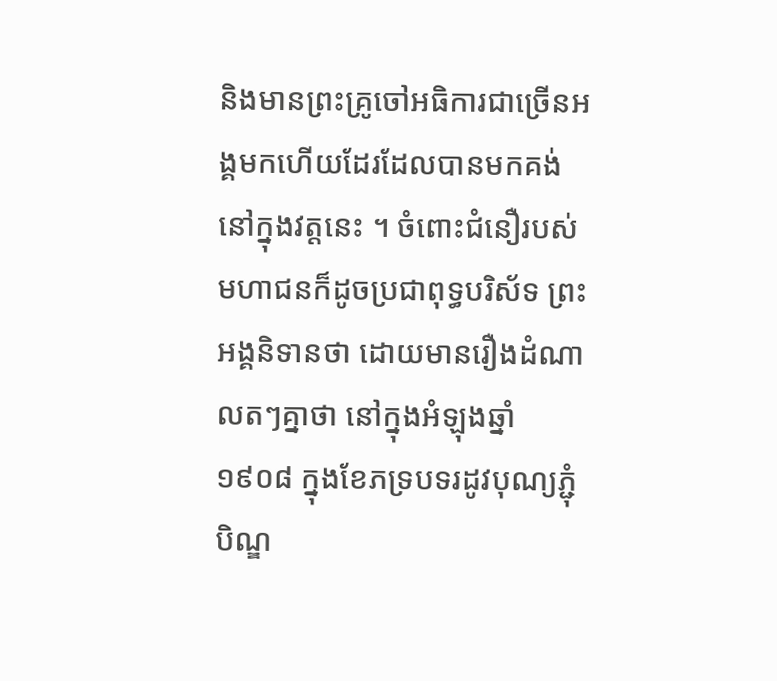និងមានព្រះគ្រូចៅអធិការជាច្រើនអង្គមកហើយដែរដែលបានមកគង់នៅក្នុងវត្តនេះ ។ ចំពោះជំនឿរបស់មហាជនក៏ដូចប្រជាពុទ្ធបរិស័ទ ព្រះអង្គនិទានថា ដោយមានរឿងដំណាលតៗគ្នាថា នៅក្នុងអំឡុងឆ្នាំ១៩០៨ ក្នុងខែភទ្របទរដូវបុណ្យភ្ជុំបិណ្ឌ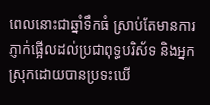ពេលនោះជាឆ្នាំទឹកធំ ស្រាប់តែមានការភ្ញាក់ផ្អើលដល់ប្រជាពុទ្ធបរិស័ទ និងអ្នកស្រុកដោយបានប្រទះឃើ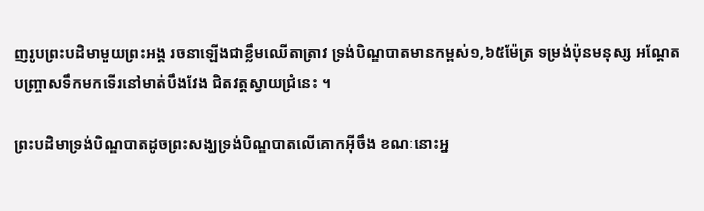ញរូបព្រះបដិមាមួយព្រះអង្គ រចនាឡើងជាខ្លឹមឈើតាត្រាវ ទ្រង់បិណ្ឌបាតមានកម្ពស់១,៦៥ម៉ែត្រ ទម្រង់ប៉ុនមនុស្ស អណ្តែតបញ្ច្រាសទឹកមកទើរនៅមាត់បឹងវែង ជិតវត្តស្វាយជ្រំនេះ ។

ព្រះបដិមាទ្រង់បិណ្ឌបាតដូចព្រះសង្ឃទ្រង់បិណ្ឌបាតលើគោកអ៊ីចឹង ខណៈនោះអ្ន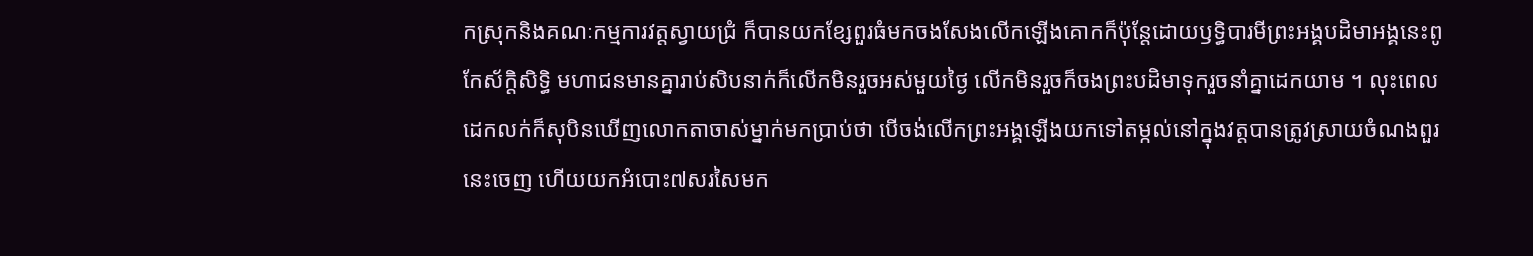កស្រុកនិងគណៈកម្មការវត្តស្វាយជ្រំ ក៏បានយកខ្សែពួរធំមកចងសែងលើកឡើងគោកក៏ប៉ុន្តែដោយឫទ្ធិបារមីព្រះអង្គបដិមាអង្គនេះពូកែស័ក្តិសិទ្ធិ មហាជនមានគ្នារាប់សិបនាក់ក៏លើកមិនរួចអស់មួយថ្ងៃ លើកមិនរួចក៏ចងព្រះបដិមាទុករួចនាំគ្នាដេកយាម ។ លុះពេលដេកលក់ក៏សុបិនឃើញលោកតាចាស់ម្នាក់មកប្រាប់ថា បើចង់លើកព្រះអង្គឡើងយកទៅតម្កល់នៅក្នុងវត្តបានត្រូវស្រាយចំណងពួរនេះចេញ ហើយយកអំបោះ៧សរសៃមក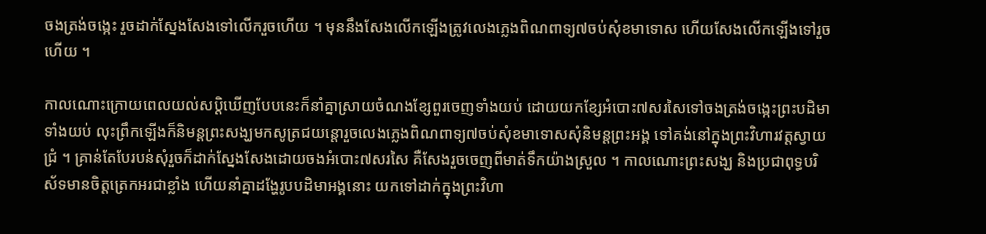ចងត្រង់ចង្កេះ រួចដាក់ស្នែងសែងទៅលើករួចហើយ ។ មុននឹងសែងលើកឡើងត្រូវលេងភ្លេងពិណពាទ្យ៧ចប់សុំខមាទោស ហើយសែងលើកឡើងទៅរួចហើយ ។

កាលណោះក្រោយពេលយល់សបិ្តឃើញបែបនេះក៏នាំគ្នាស្រាយចំណងខ្សែពួរចេញទាំងយប់ ដោយយកខ្សែអំបោះ៧សរសៃទៅចងត្រង់ចង្កេះព្រះបដិមាទាំងយប់ លុះព្រឹកឡើងក៏និមន្តព្រះសង្ឃមកសូត្រជយន្តោរួចលេងភ្លេងពិណពាទ្យ៧ចប់សុំខមាទោសសុំនិមន្តព្រះអង្គ ទៅគង់នៅក្នុងព្រះវិហារវត្តស្វាយជ្រំ ។ គ្រាន់តែបែរបន់សុំរួចក៏ដាក់ស្នែងសែងដោយចងអំបោះ៧សរសៃ គឺសែងរួចចេញពីមាត់ទឹកយ៉ាងស្រួល ។ កាលណោះព្រះសង្ឃ និងប្រជាពុទ្ធបរិស័ទមានចិត្តត្រេកអរជាខ្លាំង ហើយនាំគ្នាដង្ហែរូបបដិមាអង្គនោះ យកទៅដាក់ក្នុងព្រះវិហា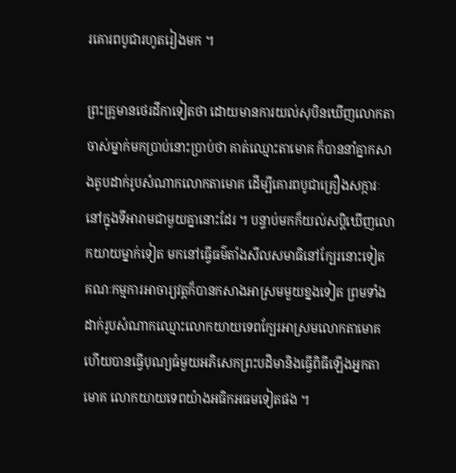រគោរពបូជារហូតរៀងមក ។

ព្រះគ្រូមានថេរដីកាទៀតថា ដោយមានការយល់សុបិនឃើញលោកតាចាស់ម្នាក់មកប្រាប់នោះប្រាប់ថា គាត់ឈ្មោះតាមោគ ក៏បាននាំគ្នាកសាងតូបដាក់រូបសំណាកលោកតាមោគ ដើម្បីគោរពបូជាគ្រឿងសក្ការៈនៅក្នុងទីអារាមជាមួយគ្នានោះដែរ ។ បន្ទាប់មកក៏យល់សប្តិឃើញលោកយាយម្នាក់ទៀត មកនៅធ្វើធម៌តាំងសីលសមាធិនៅក្បែរនោះទៀត គណៈកម្មការអាចារ្យវត្តក៏បានកសាងអាស្រមមួយខ្នងទៀត ព្រមទាំងដាក់រូបសំណាកឈ្មោះលោកយាយទេពក្បែរអាស្រមលោកតាមោគ ហើយបានធ្វើបុណ្យធំមួយអភិសេកព្រះបដិមានិងធ្វើពិធីឡើងអ្នកតាមោគ លោកយាយទេពយ៉ាងអធិកអធមទៀតផង ។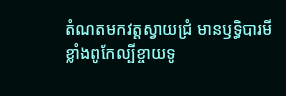តំណតមកវត្តស្វាយជ្រំ មានឫទ្ធិបារមីខ្លាំងពូកែល្បីខ្ចាយទូ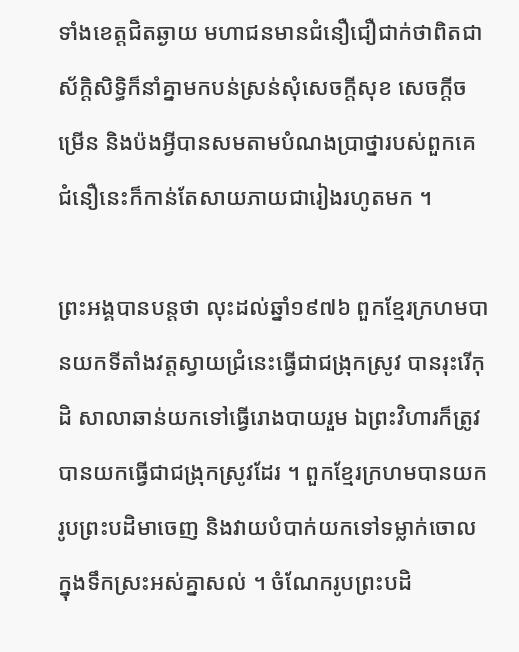ទាំងខេត្តជិតឆ្ងាយ មហាជនមានជំនឿជឿជាក់ថាពិតជាស័ក្តិសិទ្ធិក៏នាំគ្នាមកបន់ស្រន់សុំសេចក្តីសុខ សេចក្តីចម្រើន និងប៉ងអ្វីបានសមតាមបំណងប្រាថ្នារបស់ពួកគេ ជំនឿនេះក៏កាន់តែសាយភាយជារៀងរហូតមក ។

ព្រះអង្គបានបន្តថា លុះដល់ឆ្នាំ១៩៧៦ ពួកខ្មែរក្រហមបានយកទីតាំងវត្តស្វាយជ្រំនេះធ្វើជាជង្រុកស្រូវ បានរុះរើកុដិ សាលាឆាន់យកទៅធ្វើរោងបាយរួម ឯព្រះវិហារក៏ត្រូវបានយកធ្វើជាជង្រុកស្រូវដែរ ។ ពួកខ្មែរក្រហមបានយករូបព្រះបដិមាចេញ និងវាយបំបាក់យកទៅទម្លាក់ចោលក្នុងទឹកស្រះអស់គ្នាសល់ ។ ចំណែករូបព្រះបដិ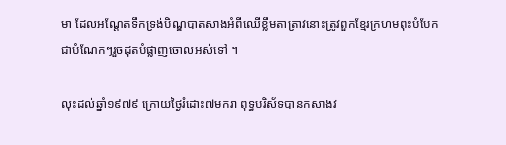មា ដែលអណ្តែតទឹកទ្រង់បិណ្ឌបាតសាងអំពីឈើខ្លឹមតាត្រាវនោះត្រូវពួកខ្មែរក្រហមពុះបំបែកជាបំណែកៗរួចដុតបំផ្លាញចោលអស់ទៅ ។

លុះដល់ឆ្នាំ១៩៧៩ ក្រោយថ្ងៃរំដោះ៧មករា ពុទ្ធបរិស័ទបានកសាងវ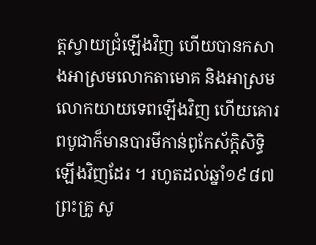ត្តស្វាយជ្រំឡើងវិញ ហើយបានកសាងអាស្រមលោកតាមោគ និងអាស្រមលោកយាយទេពឡើងវិញ ហើយគោរពបូជាក៏មានបារមីកាន់ពូកែស័ក្តិសិទ្ធិឡើងវិញដែរ ។ រហូតដល់ឆ្នាំ១៩៨៧ ព្រះគ្រូ សូ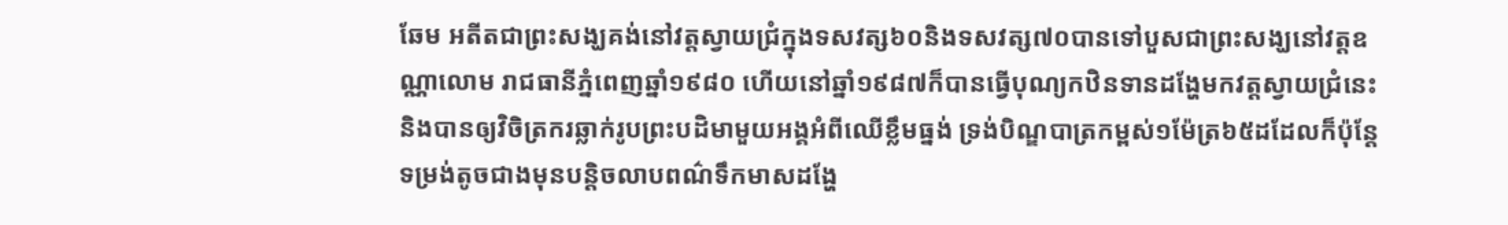ឆែម អតីតជាព្រះសង្ឃគង់នៅវត្តស្វាយជ្រំក្នុងទសវត្ស៦០និងទសវត្ស៧០បានទៅបួសជាព្រះសង្ឃនៅវត្តឧណ្ណាលោម រាជធានីភ្នំពេញឆ្នាំ១៩៨០ ហើយនៅឆ្នាំ១៩៨៧ក៏បានធ្វើបុណ្យកឋិនទានដង្ហែមកវត្តស្វាយជ្រំនេះ និងបានឲ្យវិចិត្រករឆ្លាក់រូបព្រះបដិមាមួយអង្គអំពីឈើខ្លឹមធ្នង់ ទ្រង់បិណ្ឌបាត្រកម្ពស់១ម៉ែត្រ៦៥ដដែលក៏ប៉ុន្តែទម្រង់តូចជាងមុនបន្តិចលាបពណ៌ទឹកមាសដង្ហែ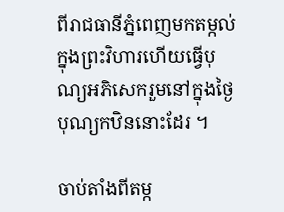ពីរាជធានីភ្នំពេញមកតម្កល់ក្នុងព្រះវិហារហើយធ្វើបុណ្យអភិសេករួមនៅក្នុងថ្ងៃបុណ្យកឋិននោះដែរ ។

ចាប់តាំងពីតម្ក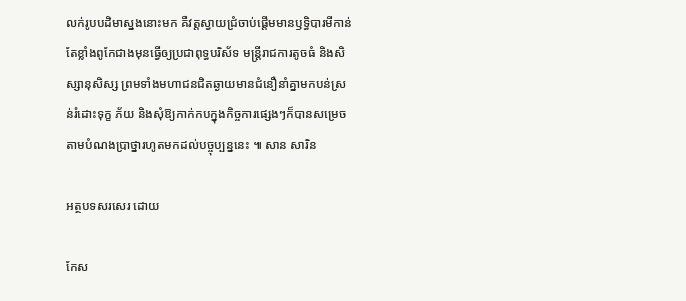លក់រូបបដិមាស្នងនោះមក គឺវត្តស្វាយជ្រំចាប់ផ្តើមមានឫទ្ធិបារមីកាន់តែខ្លាំងពូកែជាងមុនធ្វើឲ្យប្រជាពុទ្ធបរិស័ទ មន្ត្រីរាជការតូចធំ និងសិស្សានុសិស្ស ព្រមទាំងមហាជនជិតឆ្ងាយមានជំនឿនាំគ្នាមកបន់ស្រន់រំដោះទុក្ខ ភ័យ និងសុំឱ្យកាក់កបក្នុងកិច្ចការផ្សេងៗក៏បានសម្រេចតាមបំណងប្រាថ្នារហូតមកដល់បច្ចុប្បន្ននេះ ៕ សាន សារិន

អត្ថបទសរសេរ ដោយ

កែស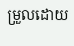ម្រួលដោយ